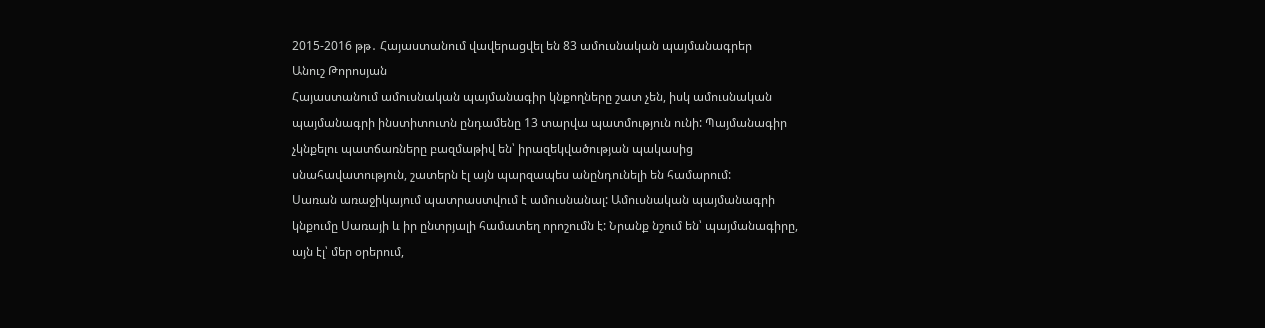2015-2016 թթ․ Հայաստանում վավերացվել են 83 ամուսնական պայմանագրեր
Անուշ Թորոսյան
Հայաստանում ամուսնական պայմանագիր կնքողները շատ չեն, իսկ ամուսնական պայմանագրի ինստիտուտն ընդամենը 13 տարվա պատմություն ունի: Պայմանագիր չկնքելու պատճառները բազմաթիվ են՝ իրազեկվածության պակասից սնահավատություն, շատերն էլ այն պարզապես անընդունելի են համարում:
Սառան առաջիկայում պատրաստվում է ամուսնանալ: Ամուսնական պայմանագրի կնքումը Սառայի և իր ընտրյալի համատեղ որոշումն է: Նրանք նշում են՝ պայմանագիրը, այն էլ՝ մեր օրերում,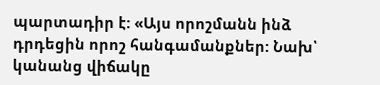պարտադիր է: «Այս որոշմանն ինձ դրդեցին որոշ հանգամանքներ: Նախ՝ կանանց վիճակը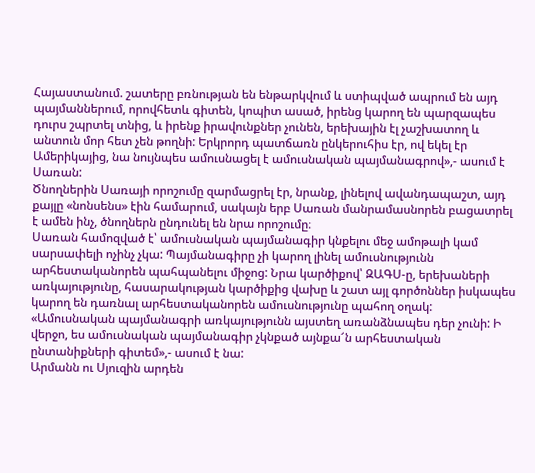Հայաստանում. շատերը բռնության են ենթարկվում և ստիպված ապրում են այդ պայմաններում, որովհետև գիտեն, կոպիտ ասած, իրենց կարող են պարզապես դուրս շպրտել տնից, և իրենք իրավունքներ չունեն, երեխային էլ չաշխատող և անտուն մոր հետ չեն թողնի: Երկրորդ պատճառն ընկերուհիս էր, ով եկել էր Ամերիկայից, նա նույնպես ամուսնացել է ամուսնական պայմանագրով»,- ասում է Սառան:
Ծնողներին Սառայի որոշումը զարմացրել էր, նրանք, լինելով ավանդապաշտ, այդ քայլը «նոնսենս» էին համարում, սակայն երբ Սառան մանրամասնորեն բացատրել է ամեն ինչ, ծնողներն ընդունել են նրա որոշումը։
Սառան համոզված է՝ ամուսնական պայմանագիր կնքելու մեջ ամոթալի կամ սարսափելի ոչինչ չկա: Պայմանագիրը չի կարող լինել ամուսնությունն արհեստականորեն պահպանելու միջոց: Նրա կարծիքով՝ ԶԱԳՍ-ը, երեխաների առկայությունը, հասարակության կարծիքից վախը և շատ այլ գործոններ իսկապես կարող են դառնալ արհեստականորեն ամուսնությունը պահող օղակ: «Ամուսնական պայմանագրի առկայությունն այստեղ առանձնապես դեր չունի: Ի վերջո, ես ամուսնական պայմանագիր չկնքած այնքա՜ն արհեստական ընտանիքների գիտեմ»,- ասում է նա:
Արմանն ու Սյուզին արդեն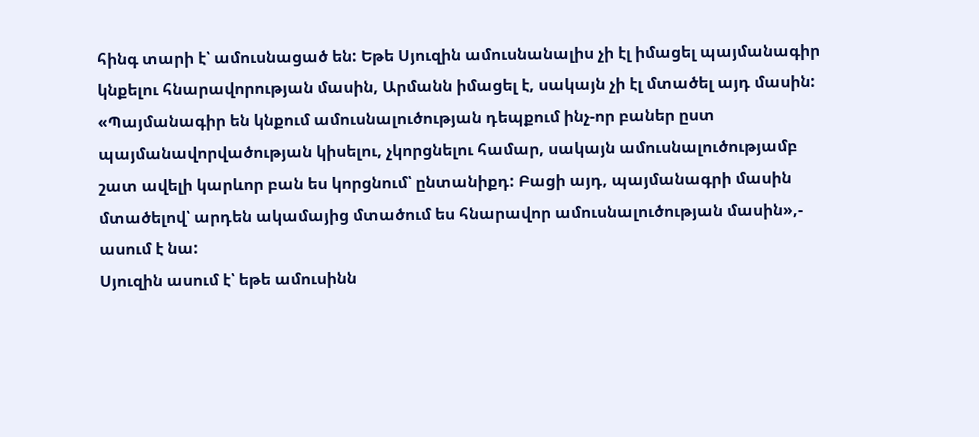հինգ տարի է՝ ամուսնացած են: Եթե Սյուզին ամուսնանալիս չի էլ իմացել պայմանագիր կնքելու հնարավորության մասին, Արմանն իմացել է, սակայն չի էլ մտածել այդ մասին: «Պայմանագիր են կնքում ամուսնալուծության դեպքում ինչ-որ բաներ ըստ պայմանավորվածության կիսելու, չկորցնելու համար, սակայն ամուսնալուծությամբ շատ ավելի կարևոր բան ես կորցնում՝ ընտանիքդ: Բացի այդ, պայմանագրի մասին մտածելով՝ արդեն ակամայից մտածում ես հնարավոր ամուսնալուծության մասին»,- ասում է նա:
Սյուզին ասում է՝ եթե ամուսինն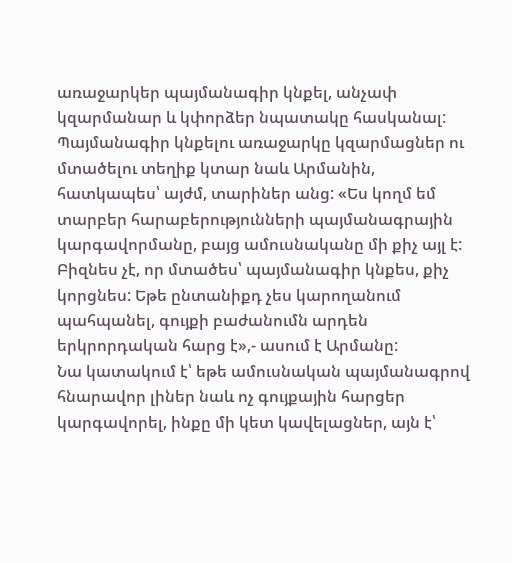առաջարկեր պայմանագիր կնքել, անչափ կզարմանար և կփորձեր նպատակը հասկանալ: Պայմանագիր կնքելու առաջարկը կզարմացներ ու մտածելու տեղիք կտար նաև Արմանին, հատկապես՝ այժմ, տարիներ անց: «Ես կողմ եմ տարբեր հարաբերությունների պայմանագրային կարգավորմանը, բայց ամուսնականը մի քիչ այլ է: Բիզնես չէ, որ մտածես՝ պայմանագիր կնքես, քիչ կորցնես: Եթե ընտանիքդ չես կարողանում պահպանել, գույքի բաժանումն արդեն երկրորդական հարց է»,- ասում է Արմանը:
Նա կատակում է՝ եթե ամուսնական պայմանագրով հնարավոր լիներ նաև ոչ գույքային հարցեր կարգավորել, ինքը մի կետ կավելացներ, այն է՝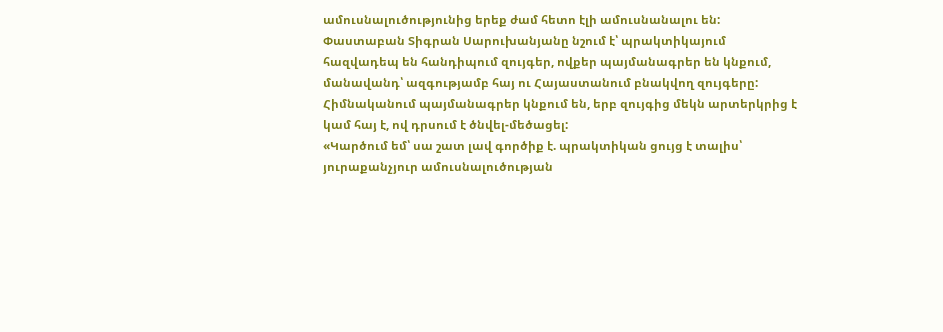ամուսնալուծությունից երեք ժամ հետո էլի ամուսնանալու են:
Փաստաբան Տիգրան Սարուխանյանը նշում է՝ պրակտիկայում հազվադեպ են հանդիպում զույգեր, ովքեր պայմանագրեր են կնքում, մանավանդ՝ ազգությամբ հայ ու Հայաստանում բնակվող զույգերը: Հիմնականում պայմանագրեր կնքում են, երբ զույգից մեկն արտերկրից է կամ հայ է, ով դրսում է ծնվել-մեծացել:
«Կարծում եմ՝ սա շատ լավ գործիք է. պրակտիկան ցույց է տալիս՝ յուրաքանչյուր ամուսնալուծության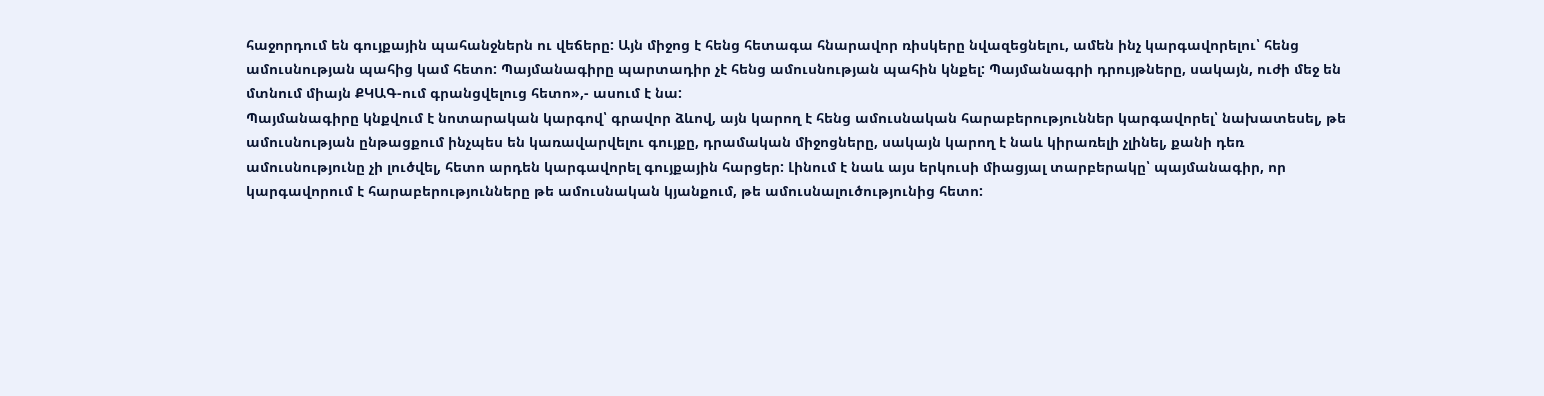հաջորդում են գույքային պահանջներն ու վեճերը: Այն միջոց է հենց հետագա հնարավոր ռիսկերը նվազեցնելու, ամեն ինչ կարգավորելու՝ հենց ամուսնության պահից կամ հետո: Պայմանագիրը պարտադիր չէ հենց ամուսնության պահին կնքել: Պայմանագրի դրույթները, սակայն, ուժի մեջ են մտնում միայն ՔԿԱԳ-ում գրանցվելուց հետո»,- ասում է նա:
Պայմանագիրը կնքվում է նոտարական կարգով՝ գրավոր ձևով, այն կարող է հենց ամուսնական հարաբերություններ կարգավորել՝ նախատեսել, թե ամուսնության ընթացքում ինչպես են կառավարվելու գույքը, դրամական միջոցները, սակայն կարող է նաև կիրառելի չլինել, քանի դեռ ամուսնությունը չի լուծվել, հետո արդեն կարգավորել գույքային հարցեր: Լինում է նաև այս երկուսի միացյալ տարբերակը՝ պայմանագիր, որ կարգավորում է հարաբերությունները թե ամուսնական կյանքում, թե ամուսնալուծությունից հետո: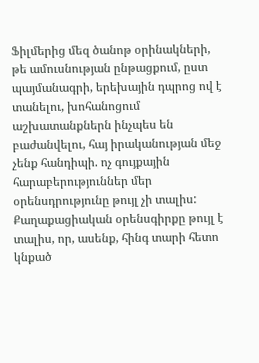Ֆիլմերից մեզ ծանոթ օրինակների, թե ամուսնության ընթացքում, ըստ պայմանագրի, երեխային դպրոց ով է տանելու, խոհանոցում աշխատանքներն ինչպես են բաժանվելու, հայ իրականության մեջ չենք հանդիպի. ոչ գույքային հարաբերություններ մեր օրենսդրությունը թույլ չի տալիս:
Քաղաքացիական օրենսգիրքը թույլ է տալիս, որ, ասենք, հինգ տարի հետո կնքած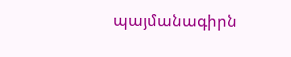պայմանագիրն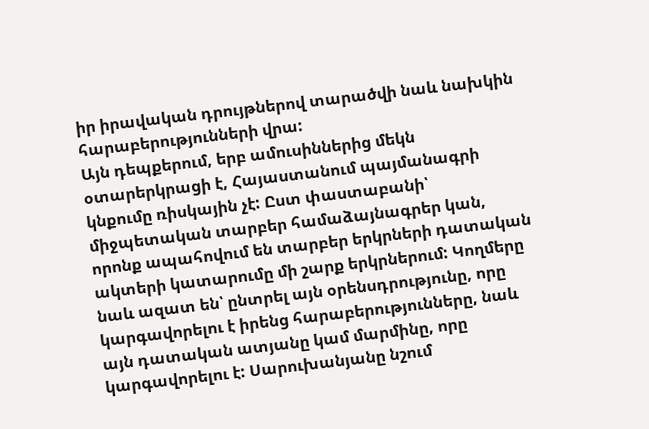իր իրավական դրույթներով տարածվի նաև նախկին հարաբերությունների վրա:
Այն դեպքերում, երբ ամուսիններից մեկն օտարերկրացի է, Հայաստանում պայմանագրի կնքումը ռիսկային չէ: Ըստ փաստաբանի՝ միջպետական տարբեր համաձայնագրեր կան, որոնք ապահովում են տարբեր երկրների դատական ակտերի կատարումը մի շարք երկրներում: Կողմերը նաև ազատ են՝ ընտրել այն օրենսդրությունը, որը կարգավորելու է իրենց հարաբերությունները, նաև այն դատական ատյանը կամ մարմինը, որը կարգավորելու է: Սարուխանյանը նշում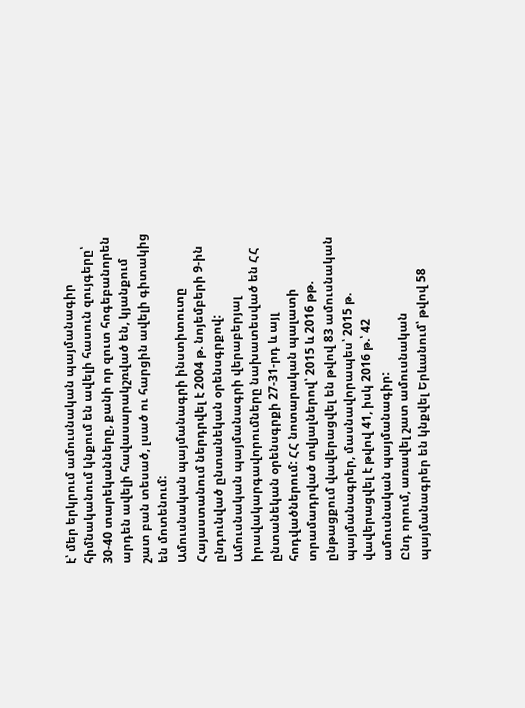է՝ մեր երկրում ամուսնական պայմանագիր հիմնականում կնքում են ավելի հասուն զույգերը՝ 30-40 տարեկանները, քանի որ զուտ հոգեբանորեն արդեն ավելի հավասարակշռված են, կյանքում շատ բան տեսած, լսած ու հարցին ավելի գիտակից են մոտենում:
Ամուսնական պայմանագրի ինստիտուտը Հայաստանում ներդրվել է 2004 թ. նոյեմբերի 9-ին ընդունված ընտանեկան օրենսգրքով: Ամուսնական պայմանագրի վերաբերյալ իրավակարգավորումները նախատեսված են ՀՀ ընտանեկան օրենսգրքի 27-31-րդ և այլ հոդվածներում: ՀՀ նոտարական պալատի տրամադրված տվյալներով՝ 2015 և 2016 թթ. ընթացքում վավերացվել են թվով 83 ամուսնական պայմանագրեր, մասնավորապես՝ 2015 թ. վավերացվել է թվով 41, իսկ 2016 թ.՝ 42 ամուսնական պայմանագիր:
Ընդ որում, առավել շատ ամուսնական պայմանագրեր են կնքվել Երևանում՝ թվով 58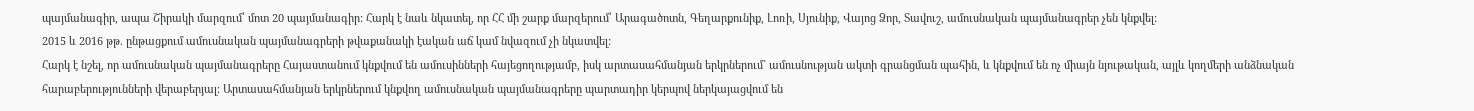պայմանագիր, ապա Շիրակի մարզում՝ մոտ 20 պայմանագիր: Հարկ է նաև նկատել, որ ՀՀ մի շարք մարզերում՝ Արագածոտն, Գեղարքունիք, Լոռի, Սյունիք, Վայոց Ձոր, Տավուշ, ամուսնական պայմանագրեր չեն կնքվել:
2015 և 2016 թթ. ընթացքում ամուսնական պայմանագրերի թվաքանակի էական աճ կամ նվազում չի նկատվել:
Հարկ է նշել, որ ամուսնական պայմանագրերը Հայաստանում կնքվում են ամուսինների հայեցողությամբ, իսկ արտասահմանյան երկրներում` ամուսնության ակտի գրանցման պահին, և կնքվում են ոչ միայն նյութական, այլև կողմերի անձնական հարաբերությունների վերաբերյալ: Արտասահմանյան երկրներում կնքվող ամուսնական պայմանագրերը պարտադիր կերպով ներկայացվում են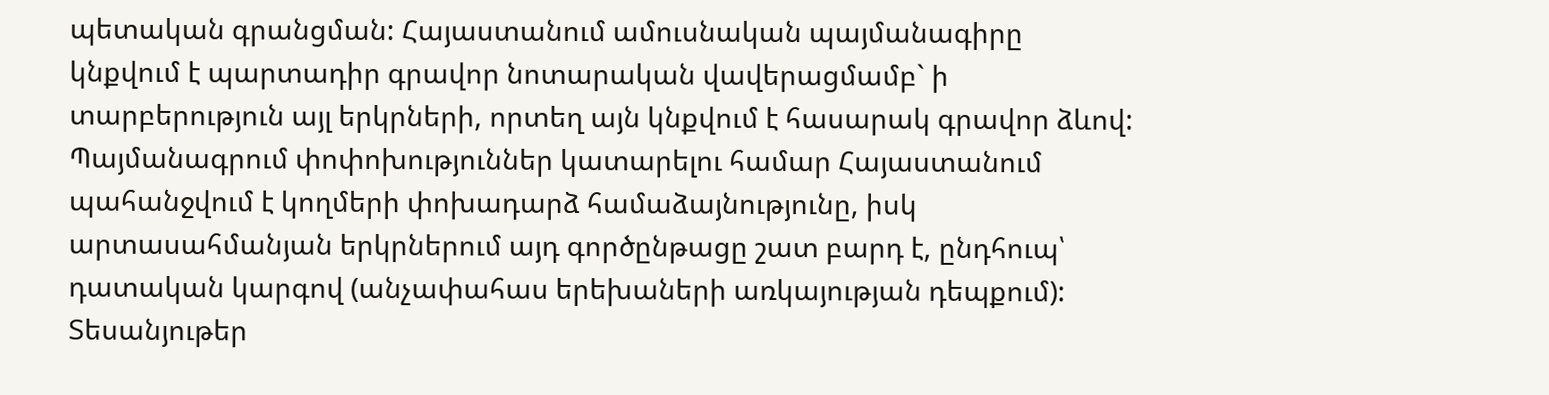պետական գրանցման: Հայաստանում ամուսնական պայմանագիրը կնքվում է պարտադիր գրավոր նոտարական վավերացմամբ` ի տարբերություն այլ երկրների, որտեղ այն կնքվում է հասարակ գրավոր ձևով: Պայմանագրում փոփոխություններ կատարելու համար Հայաստանում պահանջվում է կողմերի փոխադարձ համաձայնությունը, իսկ արտասահմանյան երկրներում այդ գործընթացը շատ բարդ է, ընդհուպ՝ դատական կարգով (անչափահաս երեխաների առկայության դեպքում):
Տեսանյութեր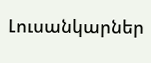Լուսանկարներ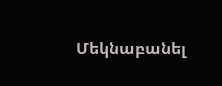Մեկնաբանել